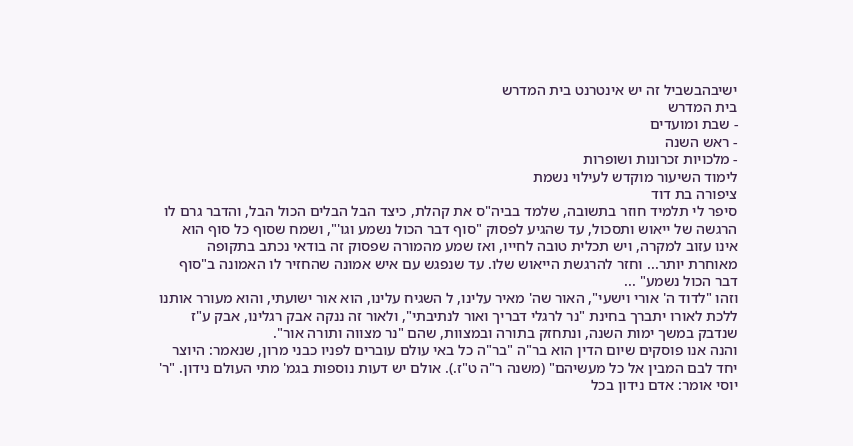ישיבהבשביל זה יש אינטרנט בית המדרש
בית המדרש
- שבת ומועדים
- ראש השנה
- מלכויות זכרונות ושופרות
לימוד השיעור מוקדש לעילוי נשמת
ציפורה בת דוד
סיפר לי תלמיד חוזר בתשובה, שלמד בביה"ס את קהלת, כיצד הבל הבלים הכול הבל, והדבר גרם לו הרגשה של ייאוש ותסכול, עד שהגיע לפסוק "סוף דבר הכול נשמע וגו'", ושמח שסוף כל סוף הוא אינו עזוב למקרה, ויש תכלית טובה לחייו, ואז שמע מהמורה שפסוק זה בודאי נכתב בתקופה מאוחרת יותר... וחזר להרגשת הייאוש שלו. עד שנפגש עם איש אמונה שהחזיר לו האמונה ב"סוף דבר הכול נשמע" ...
וזהו "לדוד ה' אורי וישעי", האור שה' מאיר עלינו, ל השגיח עלינו, הוא אור ישועתי, והוא מעורר אותנו ללכת לאורו יתברך בחינת "נר לרגלי דבריך ואור לנתיבתי", ולאור זה ננקה אבק רגלינו, אבק ע"ז שנדבק במשך ימות השנה, ונתחזק בתורה ובמצוות, שהם "נר מצווה ותורה אור".
והנה אנו פוסקים שיום הדין הוא בר"ה "בר"ה כל באי עולם עוברים לפניו כבני מרון, שנאמר: היוצר יחד לבם המבין אל כל מעשיהם" (משנה ר"ה ט"ז.). אולם יש דעות נוספות בגמ' מתי העולם נידון. "ר' יוסי אומר: אדם נידון בכל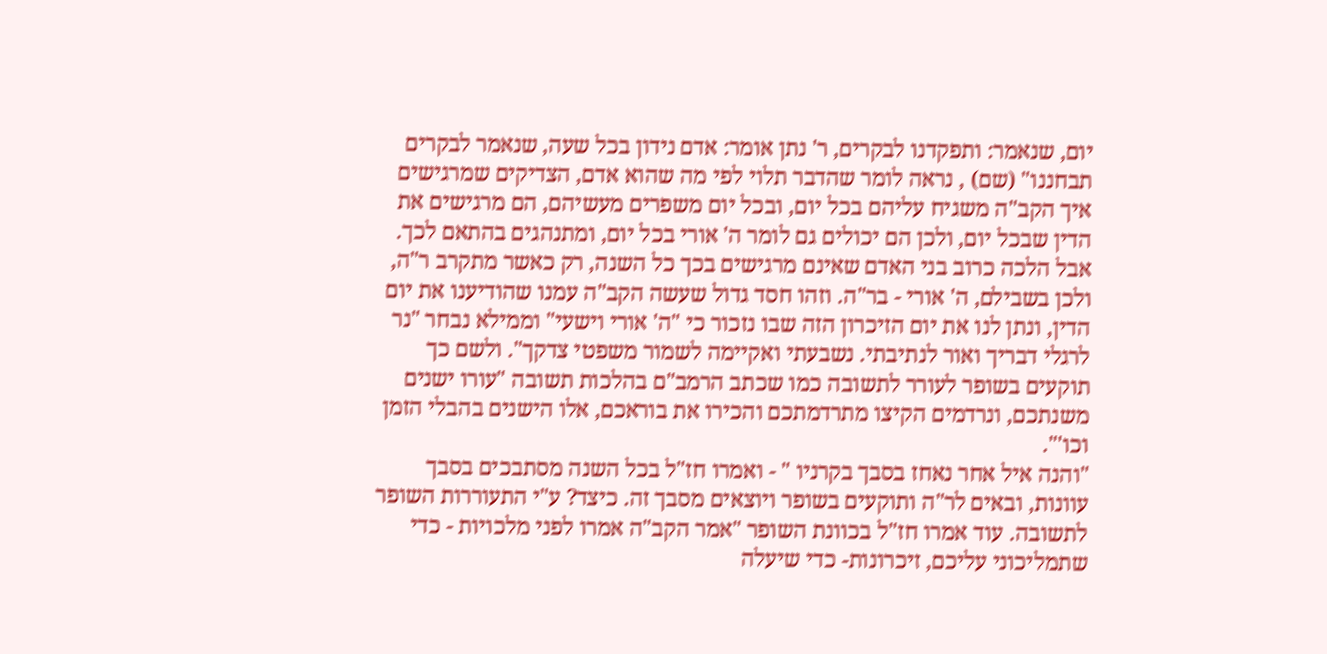יום, שנאמר: ותפקדנו לבקרים, ר' נתן אומר: אדם נידון בכל שעה, שנאמר לבקרים תבחננו" (שם) , נראה לומר שהדבר תלוי לפי מה שהוא אדם, הצדיקים שמרגישים איך הקב"ה משגיח עליהם בכל יום, ובכל יום משפרים מעשיהם, הם מרגישים את הדין שבכל יום, ולכן הם יכולים גם לומר ה' אורי בכל יום, ומתנהגים בהתאם לכך. אבל הלכה כרוב בני האדם שאינם מרגישים בכך כל השנה, רק כאשר מתקרב ר"ה, ולכן בשבילם, ה' אורי - בר"ה. וזהו חסד גדול שעשה הקב"ה עמנו שהודיענו את יום הדין, ונתן לנו את יום הזיכרון הזה שבו נזכור כי "ה' אורי וישעי" וממילא נבחר "נר לרגלי דבריך ואור לנתיבתי. נשבעתי ואקיימה לשמור משפטי צדקך". ולשם כך תוקעים בשופר לעורר לתשובה כמו שכתב הרמב"ם בהלכות תשובה "עורו ישנים משנתכם, ונרדמים הקיצו מתרדמתכם והכירו את בוראכם, אלו הישנים בהבלי הזמן וכו'".
"והנה איל אחר נאחז בסבך בקרניו " - ואמרו חז"ל בכל השנה מסתבכים בסבך עוונות, ובאים לר"ה ותוקעים בשופר ויוצאים מסבך זה. כיצד? ע"י התעוררות השופר לתשובה. עוד אמרו חז"ל בכוונת השופר "אמר הקב"ה אמרו לפני מלכויות - כדי שתמליכוני עליכם, זיכרונות- כדי שיעלה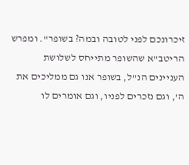זיכרונכם לפני לטובה ובמה? בשופר". ומפרש הריטב"א שהשופר מתייחס לשלושת העניינים הנ"ל, בשופר אנו גם ממליכים את ה', וגם נזכרים לפניו, וגם אומרים לו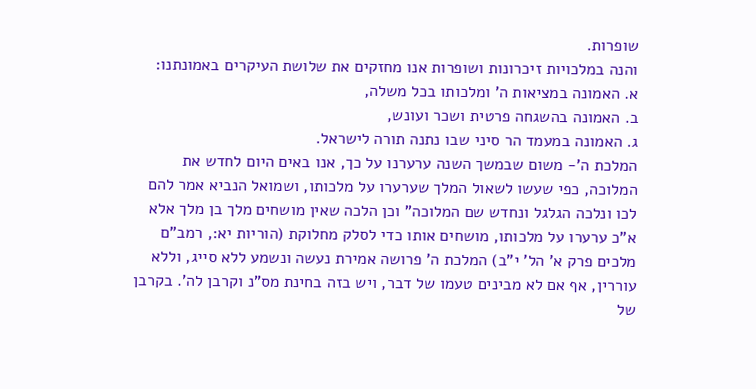שופרות.
והנה במלכויות זיכרונות ושופרות אנו מחזקים את שלושת העיקרים באמונתנו:
א. האמונה במציאות ה' ומלכותו בכל משלה,
ב. האמונה בהשגחה פרטית ושכר ועונש,
ג. האמונה במעמד הר סיני שבו נתנה תורה לישראל.
המלכת ה'- משום שבמשך השנה ערערנו על כך, אנו באים היום לחדש את המלוכה, כפי שעשו לשאול המלך שערערו על מלכותו, ושמואל הנביא אמר להם לכו ונלכה הגלגל ונחדש שם המלוכה" וכן הלכה שאין מושחים מלך בן מלך אלא א"כ ערערו על מלכותו, מושחים אותו כדי לסלק מחלוקת (הוריות יא:, רמב"ם מלכים פרק א' הל' י"ב) המלכת ה' פרושה אמירת נעשה ונשמע ללא סייג, וללא עוררין, אף אם לא מבינים טעמו של דבר, ויש בזה בחינת מס"נ וקרבן לה'. בקרבן של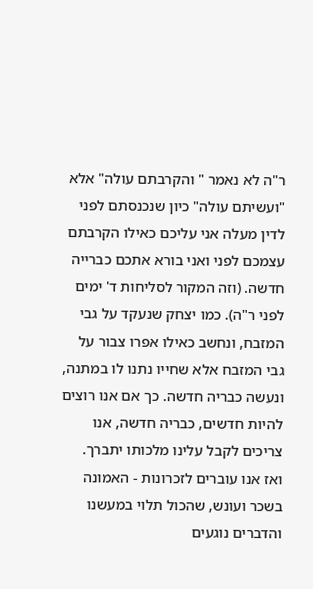ר"ה לא נאמר " והקרבתם עולה" אלא "ועשיתם עולה" כיון שנכנסתם לפני לדין מעלה אני עליכם כאילו הקרבתם עצמכם לפני ואני בורא אתכם כברייה חדשה. (וזה המקור לסליחות ד' ימים לפני ר"ה). כמו יצחק שנעקד על גבי המזבח, ונחשב כאילו אפרו צבור על גבי המזבח אלא שחייו נתנו לו במתנה, ונעשה כבריה חדשה. כך אם אנו רוצים להיות חדשים, כבריה חדשה, אנו צריכים לקבל עלינו מלכותו יתברך.
ואז אנו עוברים לזכרונות - האמונה בשכר ועונש, שהכול תלוי במעשנו והדברים נוגעים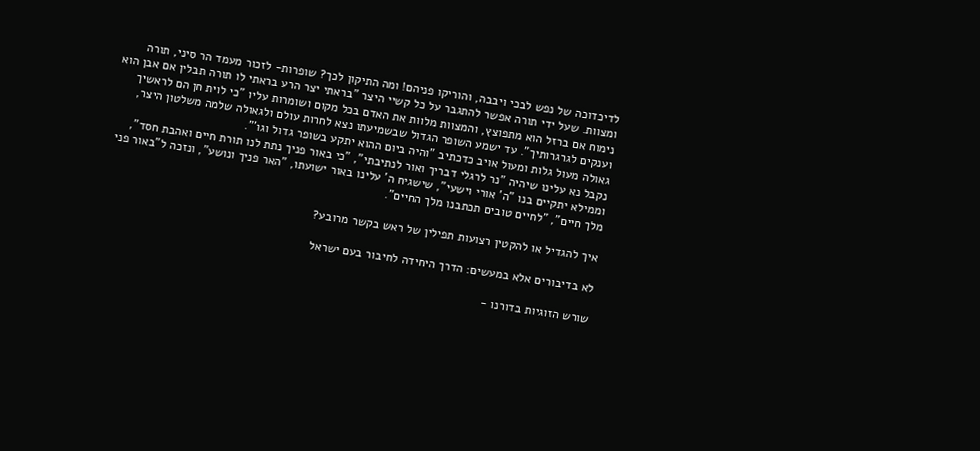לדיכדוכה של נפש לבכי ויבבה, והוריקו פניהם! ומה התיקון לכך? שופרות- לזכור מעמד הר סיני, תורה ומצוות. שעל ידי תורה אפשר להתגבר על כל קשיי היצר "בראתי יצר הרע בראתי לו תורה תבלין אם אבן הוא נימוח אם ברזל הוא מתפוצץ, והמצוות מלוות את האדם בכל מקום ושומרות עליו "כי לוית חן הם לראשיך וענקים לגרגרותיך". עד ישמע השופר הגדול שבשמיעתו נצא לחרות עולם ולגאולה שלמה משלטון היצר, גאולה מעול גלות ומעול אויב כדכתיב "והיה ביום ההוא יתקע בשופר גדול וגו'".
נקבל נא עלינו שיהיה "נר לרגלי דבריך ואור לנתיבתי", "כי באור פניך נתת לנו תורת חיים ואהבת חסד", וממילא יתקיים בנו "ה' אורי וישעי", שישגיח ה' עלינו באור ישועתו, "האר פניך ונושע", ונזכה ל"באור פני מלך חיים", "לחיים טובים תכתבנו מלך החיים".

איך להגדיל או להקטין רצועות תפילין של ראש בקשר מרובע?

לא בדיבורים אלא במעשים: הדרך היחידה לחיבור בעם ישראל

שורש הזוגיות בדורנו -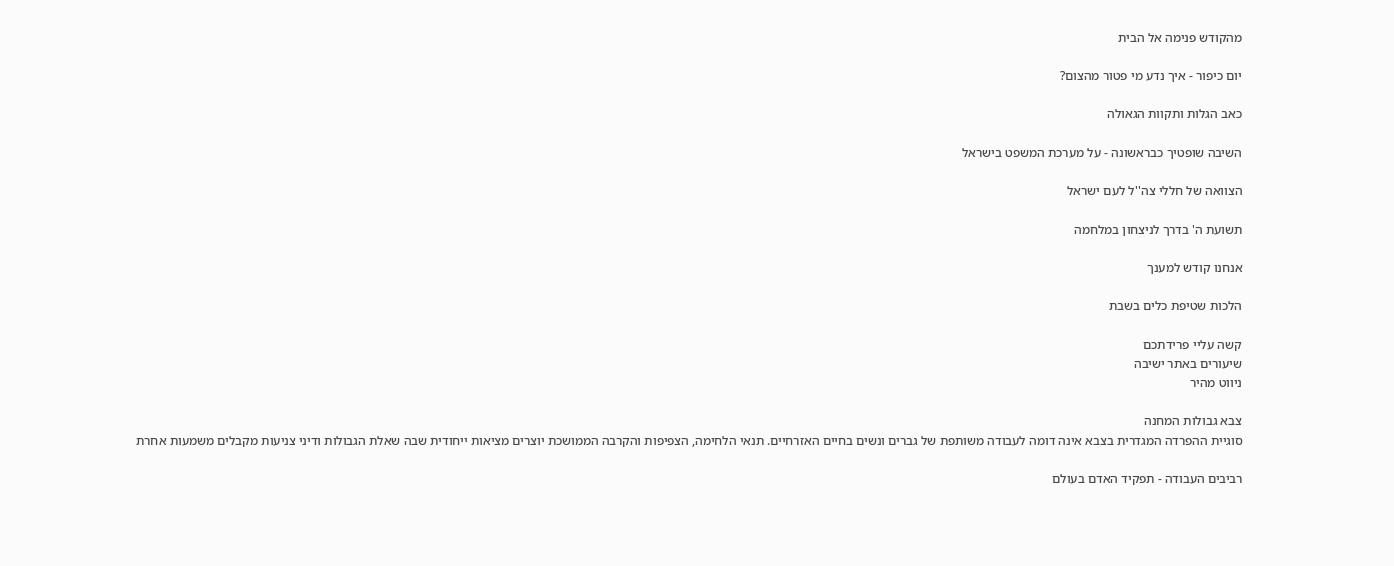מהקודש פנימה אל הבית

יום כיפור - איך נדע מי פטור מהצום?

כאב הגלות ותקוות הגאולה

השיבה שופטיך כבראשונה - על מערכת המשפט בישראל

הצוואה של חללי צה''ל לעם ישראל

תשועת ה' בדרך לניצחון במלחמה

אנחנו קודש למענך

הלכות שטיפת כלים בשבת

קשה עליי פרידתכם
שיעורים באתר ישיבה
ניווט מהיר

צבא גבולות המחנה
סוגיית ההפרדה המגדרית בצבא אינה דומה לעבודה משותפת של גברים ונשים בחיים האזרחיים. תנאי הלחימה, הצפיפות והקרבה הממושכת יוצרים מציאות ייחודית שבה שאלת הגבולות ודיני צניעות מקבלים משמעות אחרת

רביבים העבודה - תפקיד האדם בעולם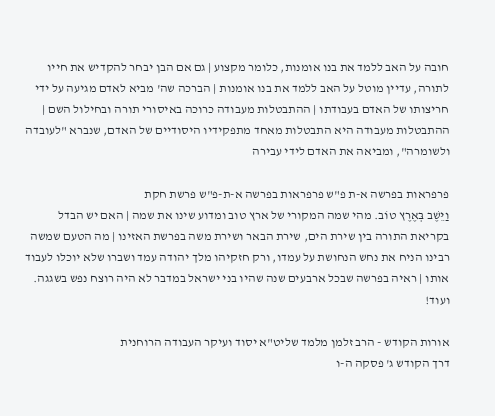חובה על האב ללמד את בנו אומנות, כלומר מקצוע | גם אם הבן יבחר להקדיש את חייו לתורה, עדיין מוטל על האב ללמד את בנו אומנות | הברכה שה' מביא לאדם מגיעה על ידי חריצותו של האדם בעבודתו | ההתבטלות מעבודה כרוכה באיסורי תורה ובחילול השם | ההתבטלות מעבודה היא התבטלות מאחד מתפקידיו היסודיים של האדם, שנברא "לעובדה ולשומרה", ומביאה את האדם לידי עבירה

פרפראות בפרשה א-ת פ"ש פרפראות בפרשה א-ת-פ"ש פרשת חקת
וַיֵּשֶׁב בְּאֶרֶץ טוֹב. מהי שמה המקורי של ארץ טוב ומדוע שינו את שמה | האם יש הבדל בקריאת התורה בין שירת הים, שירת הבאר ושירת משה בפרשת האזינו | מה הטעם שמשה רבינו הניח את נחש הנחושת על עמדו, ורק חזקיהו מלך יהודה עמד ושברו שלא יוכלו לעבוד אותו | ראיה בפרשה שבכל ארבעים שנה שהיו בני ישראל במדבר לא היה רוצח נפש בשגגה. ועוד!

אורות הקודש - הרב זלמן מלמד שליט"א יסוד ועיקר העבודה הרוחנית
דרך הקודש ג' פסקה ה-ו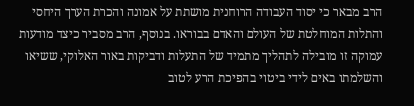הרב מבאר כי יסוד העבודה הרוחנית מושתת על אמונה והכרת הערך היחסי והתלות המוחלטת של העולם והאדם בבוראו. בנוסף, הרב מסביר כיצד מודעות עמוקה זו מובילה לתהליך מתמיד של התעלות ודביקות באור האלוקי, ששיאו והשלמתו באים לידי ביטוי בהפיכת הרע לטוב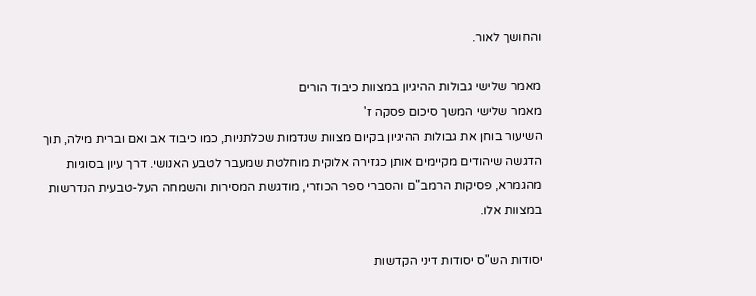והחושך לאור.

מאמר שלישי גבולות ההיגיון במצוות כיבוד הורים
מאמר שלישי המשך סיכום פסקה ז'
השיעור בוחן את גבולות ההיגיון בקיום מצוות שנדמות שכלתניות, כמו כיבוד אב ואם וברית מילה, תוך הדגשה שיהודים מקיימים אותן כגזירה אלוקית מוחלטת שמעבר לטבע האנושי. דרך עיון בסוגיות מהגמרא, פסיקות הרמב"ם והסברי ספר הכוזרי, מודגשת המסירות והשמחה העל-טבעית הנדרשות במצוות אלו.

יסודות הש"ס יסודות דיני הקדשות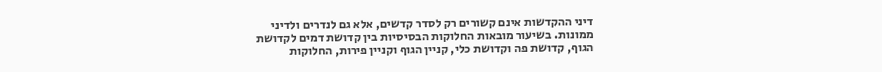דיני ההקדשות אינם קשורים רק לסדר קדשים, אלא גם לנדרים ולדיני ממונות. בשיעור מובאות החלוקות הבסיסיות בין קדושת דמים לקדושת הגוף, קדושת פה וקדושת כלי, קניין הגוף וקניין פירות, החלוקות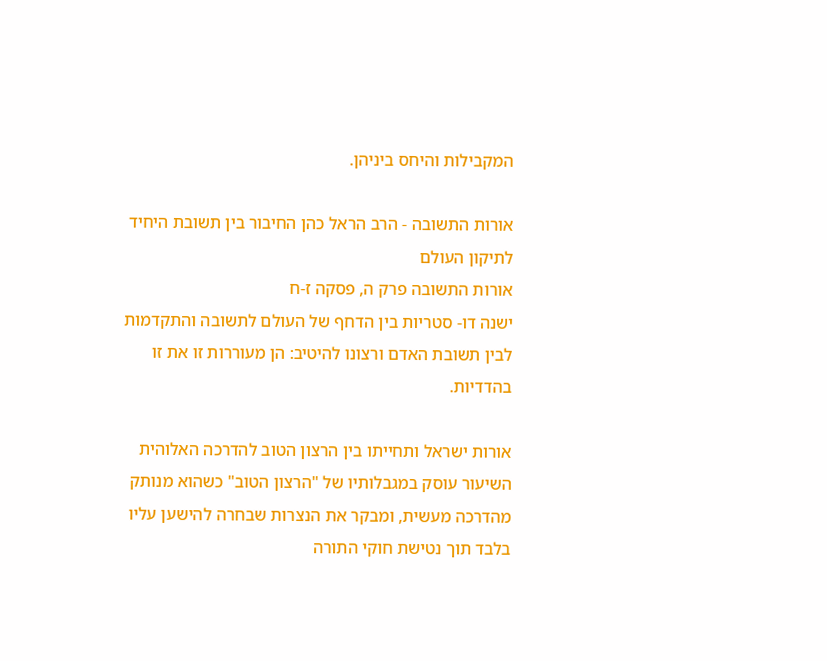המקבילות והיחס ביניהן.

אורות התשובה - הרב הראל כהן החיבור בין תשובת היחיד לתיקון העולם
אורות התשובה פרק ה, פסקה ז-ח
ישנה דו- סטריות בין הדחף של העולם לתשובה והתקדמות לבין תשובת האדם ורצונו להיטיב: הן מעוררות זו את זו בהדדיות.

אורות ישראל ותחייתו בין הרצון הטוב להדרכה האלוהית
השיעור עוסק במגבלותיו של "הרצון הטוב" כשהוא מנותק מהדרכה מעשית, ומבקר את הנצרות שבחרה להישען עליו בלבד תוך נטישת חוקי התורה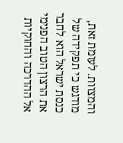והמצוות. לעומת זאת, מודגש כי תפקידה של כנסת ישראל הוא לחבר את הרצון הטוב הפנימי אל ההדרכה והחוקיות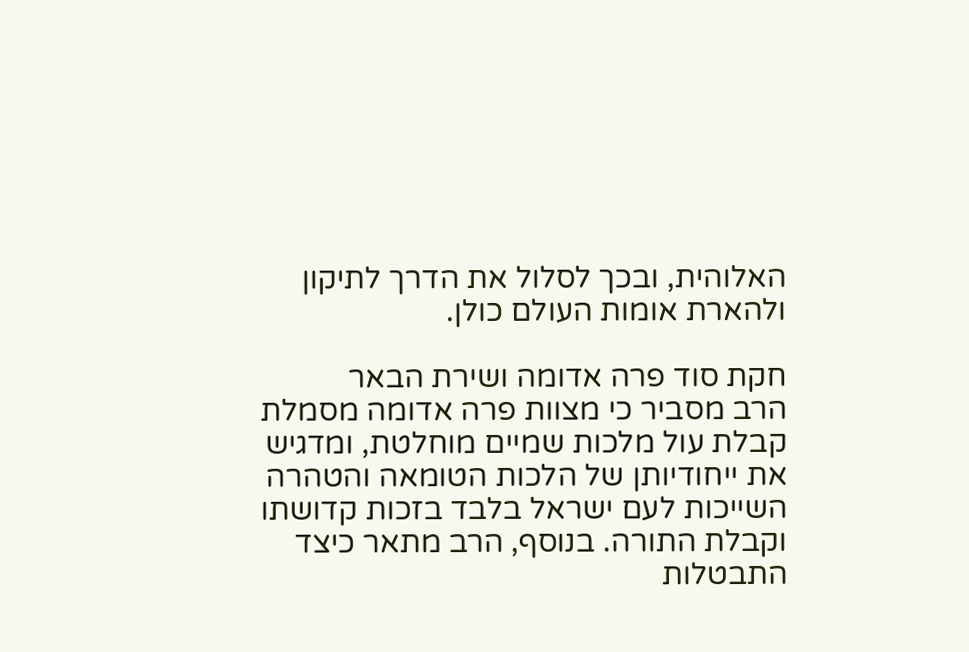האלוהית, ובכך לסלול את הדרך לתיקון ולהארת אומות העולם כולן.

חקת סוד פרה אדומה ושירת הבאר
הרב מסביר כי מצוות פרה אדומה מסמלת קבלת עול מלכות שמיים מוחלטת, ומדגיש את ייחודיותן של הלכות הטומאה והטהרה השייכות לעם ישראל בלבד בזכות קדושתו וקבלת התורה. בנוסף, הרב מתאר כיצד התבטלות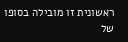ראשונית זו מובילה בסופו של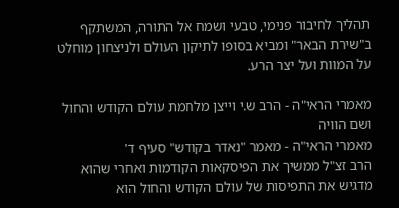תהליך לחיבור פנימי, טבעי ושמח אל התורה, המשתקף ב"שירת הבאר" ומביא בסופו לתיקון העולם ולניצחון מוחלט על המוות ועל יצר הרע.

מאמרי הראי"ה - הרב ש.י וייצן מלחמת עולם הקודש והחול ושם הוויה
מאמרי הראי"ה - מאמר "נאדר בקודש" סעיף ד'
הרב זצ"ל ממשיך את הפיסקאות הקודמות ואחרי שהוא מדגיש את התפיסות של עולם הקודש והחול הוא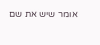אומר שיש את שם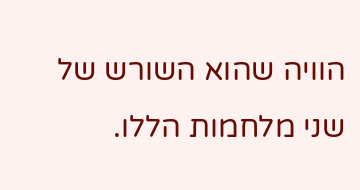הוויה שהוא השורש של שני מלחמות הללו.